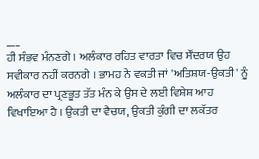___
ਹੀ ਸੰਭਵ ਮੰਨਣਗੇ । ਅਲੰਕਾਰ ਰਹਿਤ ਵਾਰਤਾ ਵਿਚ ਸੌਂਦਰਯ ਉਹ ਸਵੀਕਾਰ ਨਹੀਂ ਕਰਨਗੇ । ਭਾਮਹ ਨੇ ਵਕਤੀ ਜਾਂ 'ਅਤਿਸ਼ਯ-ਉਕਤੀ' ਨੂੰ ਅਲੰਕਾਰ ਦਾ ਪ੍ਰਣਭੂਤ ਤੱਤ ਮੰਨ ਕੇ ਉਸ ਦੇ ਲਈ ਵਿਸ਼ੇਸ਼ ਆਹ ਵਿਖਾਇਆ ਹੈ । ਉਕਤੀ ਦਾ ਵੈਚਯ, ਉਕਤੀ ਕੁੰਗੀ ਦਾ ਲਕੱਤਰ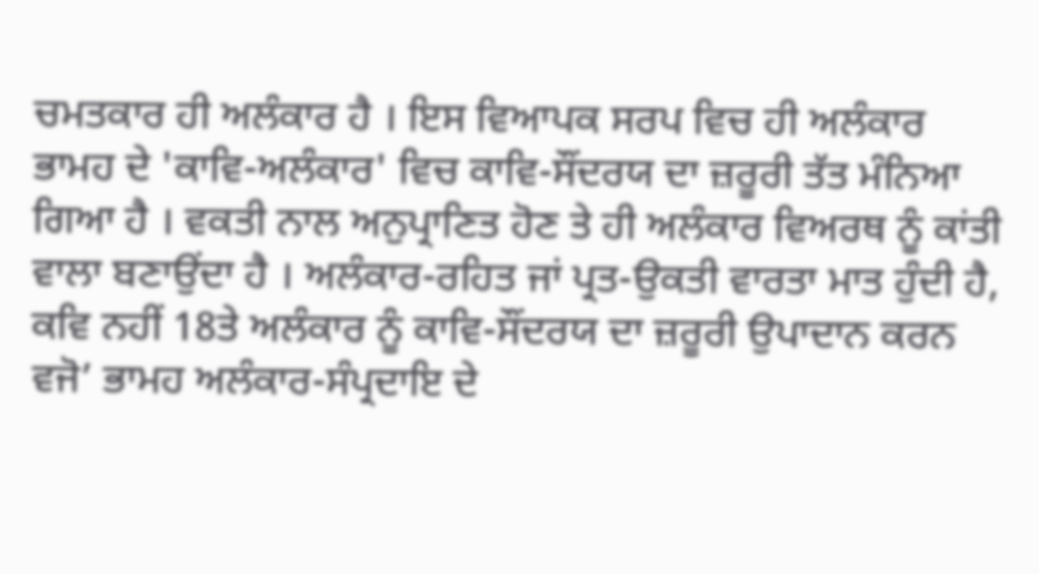ਚਮਤਕਾਰ ਹੀ ਅਲੰਕਾਰ ਹੈ । ਇਸ ਵਿਆਪਕ ਸਰਪ ਵਿਚ ਹੀ ਅਲੰਕਾਰ ਭਾਮਹ ਦੇ 'ਕਾਵਿ-ਅਲੰਕਾਰ' ਵਿਚ ਕਾਵਿ-ਸੌਂਦਰਯ ਦਾ ਜ਼ਰੂਰੀ ਤੱਤ ਮੰਨਿਆ ਗਿਆ ਹੈ । ਵਕਤੀ ਨਾਲ ਅਨੁਪ੍ਰਾਣਿਤ ਹੋਣ ਤੇ ਹੀ ਅਲੰਕਾਰ ਵਿਅਰਥ ਨੂੰ ਕਾਂਤੀ ਵਾਲਾ ਬਣਾਉਂਦਾ ਹੈ । ਅਲੰਕਾਰ-ਰਹਿਤ ਜਾਂ ਪ੍ਰਤ-ਉਕਤੀ ਵਾਰਤਾ ਮਾਤ ਹੁੰਦੀ ਹੈ, ਕਵਿ ਨਹੀਂ 18ਤੇ ਅਲੰਕਾਰ ਨੂੰ ਕਾਵਿ-ਸੌਂਦਰਯ ਦਾ ਜ਼ਰੂਰੀ ਉਪਾਦਾਨ ਕਰਨ ਵਜੋ’ ਭਾਮਹ ਅਲੰਕਾਰ-ਸੰਪ੍ਰਦਾਇ ਦੇ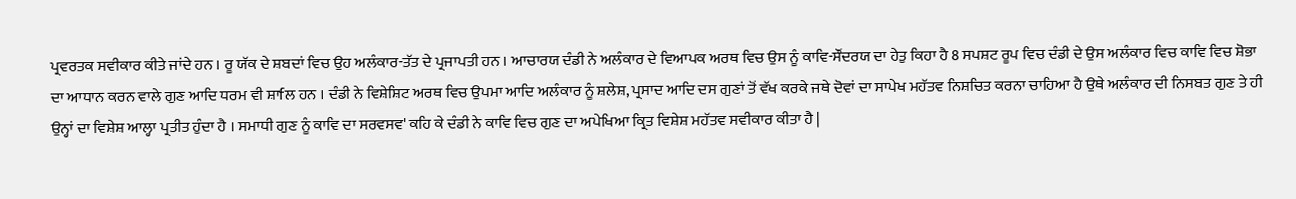ਪ੍ਰਵਰਤਕ ਸਵੀਕਾਰ ਕੀਤੇ ਜਾਂਦੇ ਹਨ । ਰੂ ਯੱਕ ਦੇ ਸ਼ਬਦਾਂ ਵਿਚ ਉਹ ਅਲੰਕਾਰ-ਤੱਤ ਦੇ ਪ੍ਰਜਾਪਤੀ ਹਨ । ਆਚਾਰਯ ਦੰਡੀ ਨੇ ਅਲੰਕਾਰ ਦੇ ਵਿਆਪਕ ਅਰਥ ਵਿਚ ਉਸ ਨੂੰ ਕਾਵਿ-ਸੌਂਦਰਯ ਦਾ ਹੇਤੁ ਕਿਹਾ ਹੈ 8 ਸਪਸ਼ਟ ਰੂਪ ਵਿਚ ਦੰਡੀ ਦੇ ਉਸ ਅਲੰਕਾਰ ਵਿਚ ਕਾਵਿ ਵਿਚ ਸ਼ੋਭਾ ਦਾ ਆਧਾਨ ਕਰਨ ਵਾਲੇ ਗੁਣ ਆਦਿ ਧਰਮ ਵੀ ਸ਼ਾfਲ ਹਨ । ਦੰਡੀ ਨੇ ਵਿਸ਼ੇਸ਼ਿਟ ਅਰਥ ਵਿਚ ਉਪਮਾ ਆਦਿ ਅਲੰਕਾਰ ਨੂੰ ਸ਼ਲੇਸ਼, ਪ੍ਰਸਾਦ ਆਦਿ ਦਸ ਗੁਣਾਂ ਤੋਂ ਵੱਖ ਕਰਕੇ ਜਥੇ ਦੋਵਾਂ ਦਾ ਸਾਪੇਖ ਮਹੱਤਵ ਨਿਸ਼ਚਿਤ ਕਰਨਾ ਚਾਹਿਆ ਹੈ ਉਥੇ ਅਲੰਕਾਰ ਦੀ ਨਿਸਬਤ ਗੁਣ ਤੇ ਹੀ ਉਨ੍ਹਾਂ ਦਾ ਵਿਸ਼ੇਸ਼ ਆਲ੍ਹਾ ਪ੍ਰਤੀਤ ਹੁੰਦਾ ਹੈ । ਸਮਾਧੀ ਗੁਣ ਨੂੰ ਕਾਵਿ ਦਾ ਸਰਵਸਵ' ਕਹਿ ਕੇ ਦੰਡੀ ਨੇ ਕਾਵਿ ਵਿਚ ਗੁਣ ਦਾ ਅਪੇਖਿਆ ਕ੍ਰਿਤ ਵਿਸ਼ੇਸ਼ ਮਹੱਤਵ ਸਵੀਕਾਰ ਕੀਤਾ ਹੈ |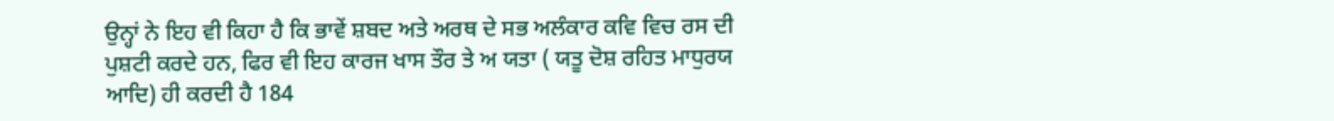ਉਨ੍ਹਾਂ ਨੇ ਇਹ ਵੀ ਕਿਹਾ ਹੈ ਕਿ ਭਾਵੇਂ ਸ਼ਬਦ ਅਤੇ ਅਰਥ ਦੇ ਸਭ ਅਲੰਕਾਰ ਕਵਿ ਵਿਚ ਰਸ ਦੀ ਪੁਸ਼ਟੀ ਕਰਦੇ ਹਨ, ਫਿਰ ਵੀ ਇਹ ਕਾਰਜ ਖਾਸ ਤੌਰ ਤੇ ਅ ਯਤਾ ( ਯਤੂ ਦੋਸ਼ ਰਹਿਤ ਮਾਧੁਰਯ ਆਦਿ) ਹੀ ਕਰਦੀ ਹੈ 184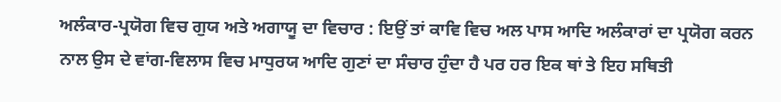ਅਲੰਕਾਰ-ਪ੍ਰਯੋਗ ਵਿਚ ਗੁਯ ਅਤੇ ਅਗਾਯੂ ਦਾ ਵਿਚਾਰ : ਇਉਂ ਤਾਂ ਕਾਵਿ ਵਿਚ ਅਲ ਪਾਸ ਆਦਿ ਅਲੰਕਾਰਾਂ ਦਾ ਪ੍ਰਯੋਗ ਕਰਨ ਨਾਲ ਉਸ ਦੇ ਵਾਂਗ-ਵਿਲਾਸ ਵਿਚ ਮਾਧੁਰਯ ਆਦਿ ਗੁਣਾਂ ਦਾ ਸੰਚਾਰ ਹੁੰਦਾ ਹੈ ਪਰ ਹਰ ਇਕ ਥਾਂ ਤੇ ਇਹ ਸਥਿਤੀ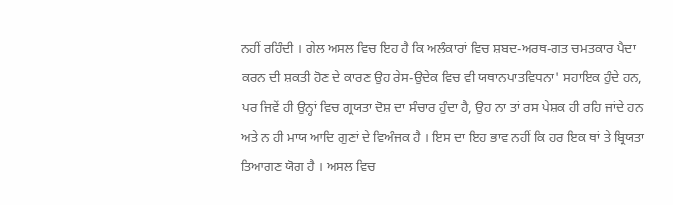ਨਹੀਂ ਰਹਿੰਦੀ । ਗੇਲ ਅਸਲ ਵਿਚ ਇਹ ਹੈ ਕਿ ਅਲੰਕਾਰਾਂ ਵਿਚ ਸ਼ਬਦ-ਅਰਥ-ਗਤ ਚਮਤਕਾਰ ਪੈਦਾ ਕਰਨ ਦੀ ਸ਼ਕਤੀ ਹੋਣ ਦੇ ਕਾਰਣ ਉਹ ਰੇਸ-ਉਦੇਕ ਵਿਚ ਵੀ ਯਥਾਨਪਾਤਵਿਧਨਾ' ਸਹਾਇਕ ਹੁੰਦੇ ਹਨ, ਪਰ ਜਿਵੇਂ ਹੀ ਉਨ੍ਹਾਂ ਵਿਚ ਗ੍ਰਯਤਾ ਦੋਸ਼ ਦਾ ਸੰਚਾਰ ਹੁੰਦਾ ਹੈ, ਉਹ ਨਾ ਤਾਂ ਰਸ ਪੇਸ਼ਕ ਹੀ ਰਹਿ ਜਾਂਦੇ ਹਨ ਅਤੇ ਨ ਹੀ ਮਾਯ ਆਦਿ ਗੁਣਾਂ ਦੇ ਵਿਅੰਜਕ ਹੈ । ਇਸ ਦਾ ਇਹ ਭਾਵ ਨਹੀਂ ਕਿ ਹਰ ਇਕ ਥਾਂ ਤੇ ਬ੍ਰਿਯਤਾ ਤਿਆਗਣ ਯੋਗ ਹੈ । ਅਸਲ ਵਿਚ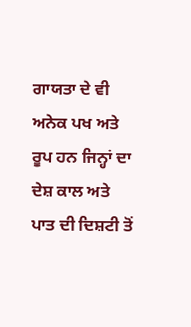ਗਾਯਤਾ ਦੇ ਵੀ ਅਨੇਕ ਪਖ ਅਤੇ ਰੂਪ ਹਨ ਜਿਨ੍ਹਾਂ ਦਾ ਦੇਸ਼ ਕਾਲ ਅਤੇ ਪਾਤ ਦੀ ਦਿਸ਼ਟੀ ਤੋਂ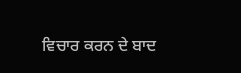ਵਿਚਾਰ ਕਰਨ ਦੇ ਬਾਦ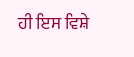ਹੀ ਇਸ ਵਿਸ਼ੇ